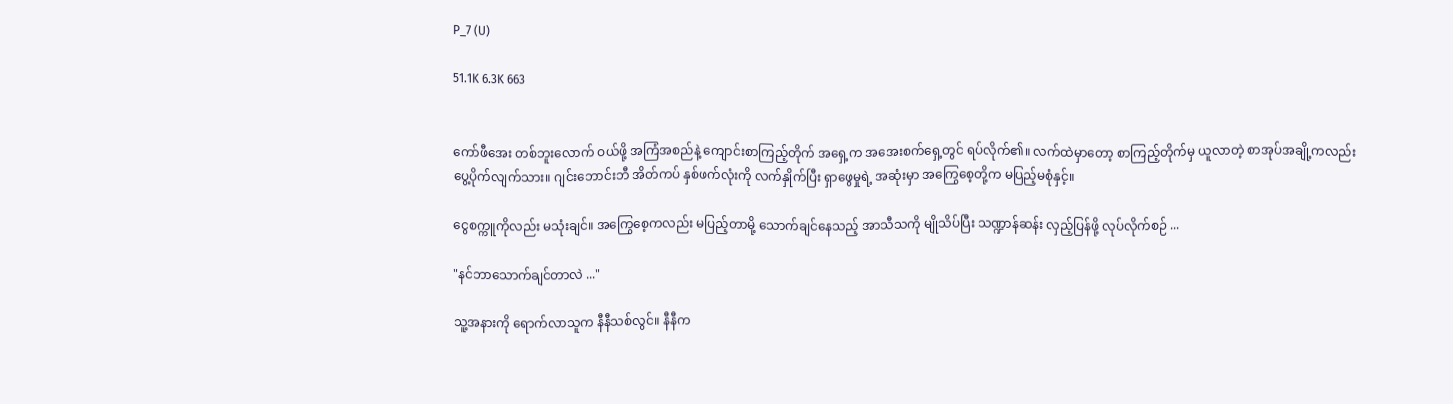P_7 (U)

51.1K 6.3K 663


ကော်ဖီအေး တစ်ဘူးလောက် ဝယ်ဖို့ အကြံအစည်နဲ့ ကျောင်းစာကြည့်တိုက် အရှေ့က အအေးစက်ရှေ့တွင် ရပ်လိုက်၏။ လက်ထဲမှာတော့ စာကြည့်တိုက်မှ ယူလာတဲ့ စာအုပ်‌အချို့ကလည်း ပွေ့ပိုက်လျက်သား။ ဂျင်းဘောင်းဘီ အိတ်ကပ် နှစ်ဖက်လုံးကို လက်နှိုက်ပြီး ရှာဖွေမှုရဲ့ အဆုံးမှာ အကြွေစေ့တို့က မပြည့်မစုံနှင့်။

ငွေစက္ကူကိုလည်း မသုံးချင်။ အကြွေစေ့ကလည်း မပြည့်တာမို့ သောက်ချင်နေသည့် အာသီသကို မျိုသိပ်ပြီး သဏ္ဍာန်ဆန်း လှည့်ပြန်ဖို့ လုပ်လိုက်စဉ် ...

"နင်ဘာသောက်ချင်တာလဲ ..."

သူ့အနားကို ရောက်လာသူက နီနီသစ်လွင်။ နီနီက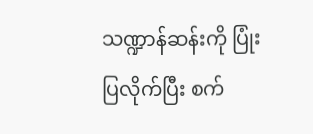သဏ္ဍာန်ဆန်းကို ပြုံးပြလိုက်ပြီး စက်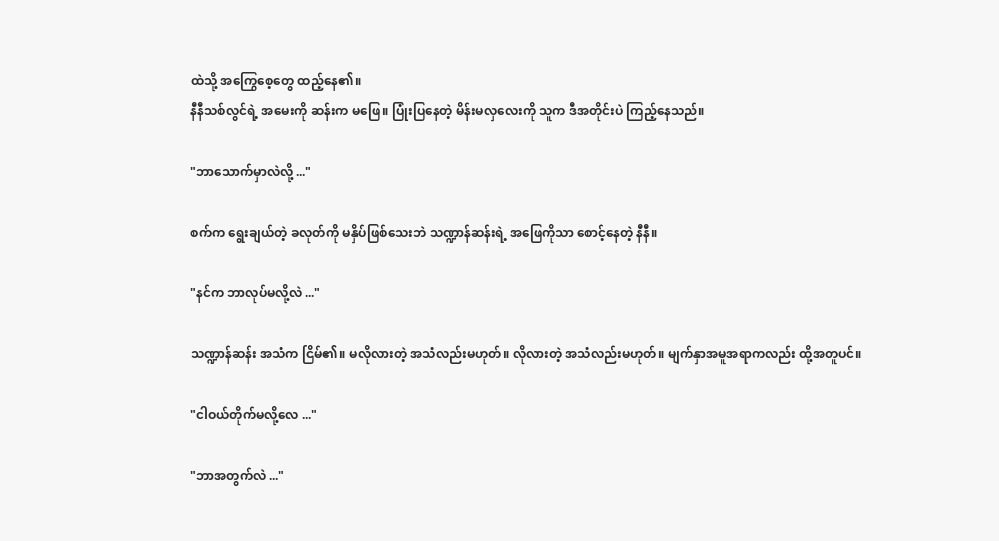ထဲသို့ အကြွေစေ့တွေ ထည့်နေ၏။
နီနီသစ်လွင်ရဲ့ အမေးကို ဆန်းက မဖြေ။ ပြုံးပြနေတဲ့ မိန်းမလှလေးကို သူက ဒီအတိုင်းပဲ ကြည့်နေသည်။

"ဘာသောက်မှာလဲလို့ ..."

စက်က ရွေးချယ်တဲ့ ခလုတ်ကို မနှိပ်ဖြစ်သေးဘဲ သဏ္ဍာန်ဆန်းရဲ့ အဖြေကိုသာ စောင့်နေတဲ့ နီနီ။

"နင်က ဘာလုပ်မလို့လဲ ..."

သဏ္ဍာန်ဆန်း အသံက ငြိမ်၏။ မလိုလားတဲ့ အသံလည်းမဟုတ်။ လိုလားတဲ့ အသံလည်းမဟုတ်။ မျက်နှာအမူအရာကလည်း ထို့အတူပင်။

"ငါဝယ်တိုက်မလို့လေ ..."

"ဘာအတွက်လဲ ..."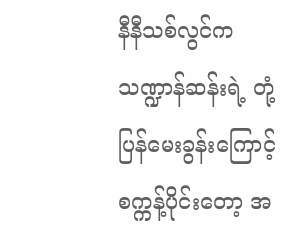နီနီသစ်လွင်က သဏ္ဍာန်ဆန်းရဲ့ တုံ့ပြန်မေးခွန်းကြောင့် စက္ကန့်ပိုင်းတော့ အ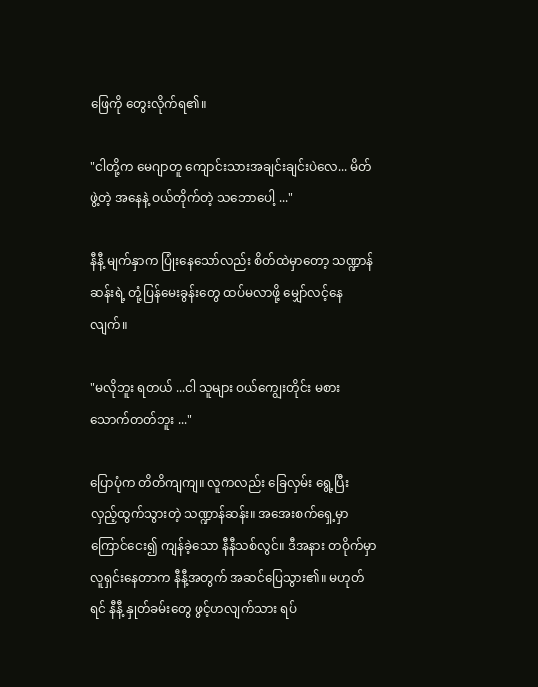ဖြေကို တွေးလိုက်ရ၏။

"ငါတို့က မေဂျာတူ ကျောင်းသားအချင်းချင်းပဲလေ... မိတ်ဖွဲ့တဲ့ အနေနဲ့ ဝယ်တိုက်တဲ့ သဘောပေါ့ ..."

နီနီ့ မျက်နှာက ပြုံးနေသော်လည်း စိတ်ထဲမှာတော့ သဏ္ဍာန်ဆန်းရဲ့ တုံ့ပြန်မေးခွန်းတွေ ထပ်မလာဖို့ မျှော်လင့်နေလျက်။

"မလိုဘူး ရတယ် ...ငါ သူများ ဝယ်ကျွေးတိုင်း မစားသောက်တတ်ဘူး ..."

ပြောပုံက တိတိကျကျ။ လူကလည်း ခြေလှမ်း ရွေ့ပြီး လှည့်ထွက်သွားတဲ့ သဏ္ဍာန်ဆန်း။ အအေးစက်ရှေ့မှာ ကြောင်ငေး၍ ကျန်ခဲ့သော နီနီသစ်လွင်။ ဒီအနား တဝိုက်မှာ လူရှင်းနေတာက နီနီ့အတွက် အဆင်ပြေသွား၏။ မဟုတ်ရင် နီနီ့ နှုတ်ခမ်းတွေ ဖွင့်ဟလျက်သား ရပ်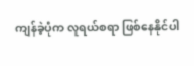ကျန်ခဲ့ပုံက လူရယ်စရာ ဖြစ်နေနိုင်ပါ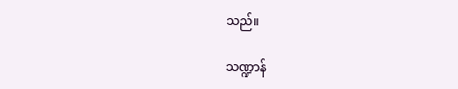သည်။

သဏ္ဍာန်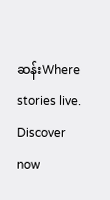ဆန်းWhere stories live. Discover now